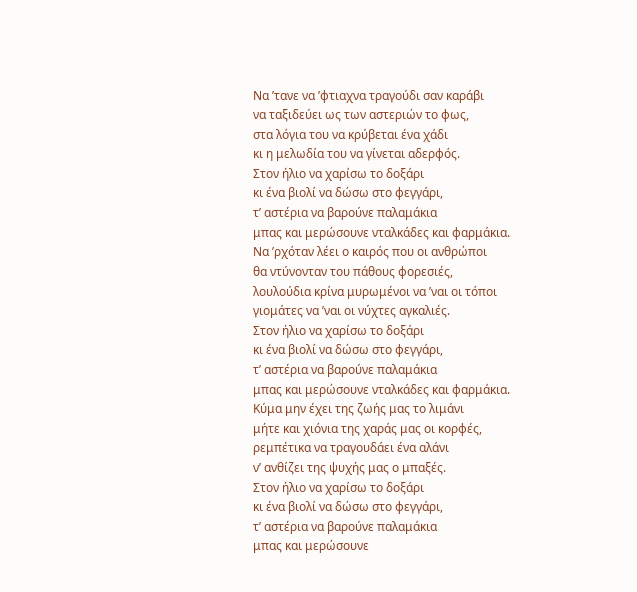Να ’τανε να ’φτιαχνα τραγούδι σαν καράβι
να ταξιδεύει ως των αστεριών το φως,
στα λόγια του να κρύβεται ένα χάδι
κι η μελωδία του να γίνεται αδερφός.
Στον ήλιο να χαρίσω το δοξάρι
κι ένα βιολί να δώσω στο φεγγάρι,
τ’ αστέρια να βαρούνε παλαμάκια
μπας και μερώσουνε νταλκάδες και φαρμάκια.
Να ’ρχόταν λέει ο καιρός που οι ανθρώποι
θα ντύνονταν του πάθους φορεσιές,
λουλούδια κρίνα μυρωμένοι να ’ναι οι τόποι
γιομάτες να ’ναι οι νύχτες αγκαλιές.
Στον ήλιο να χαρίσω το δοξάρι
κι ένα βιολί να δώσω στο φεγγάρι,
τ’ αστέρια να βαρούνε παλαμάκια
μπας και μερώσουνε νταλκάδες και φαρμάκια.
Κύμα μην έχει της ζωής μας το λιμάνι
μήτε και χιόνια της χαράς μας οι κορφές,
ρεμπέτικα να τραγουδάει ένα αλάνι
ν’ ανθίζει της ψυχής μας ο μπαξές.
Στον ήλιο να χαρίσω το δοξάρι
κι ένα βιολί να δώσω στο φεγγάρι,
τ’ αστέρια να βαρούνε παλαμάκια
μπας και μερώσουνε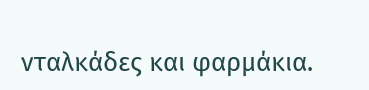νταλκάδες και φαρμάκια.